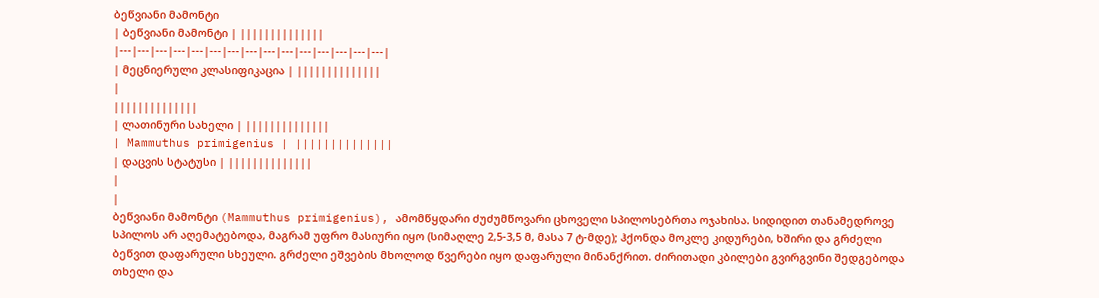ბეწვიანი მამონტი
| ბეწვიანი მამონტი | ||||||||||||||
|---|---|---|---|---|---|---|---|---|---|---|---|---|---|---|
| მეცნიერული კლასიფიკაცია | ||||||||||||||
|
||||||||||||||
| ლათინური სახელი | ||||||||||||||
| Mammuthus primigenius | ||||||||||||||
| დაცვის სტატუსი | ||||||||||||||
|
|
ბეწვიანი მამონტი (Mammuthus primigenius), ამომწყდარი ძუძუმწოვარი ცხოველი სპილოსებრთა ოჯახისა. სიდიდით თანამედროვე სპილოს არ აღემატებოდა, მაგრამ უფრო მასიური იყო (სიმაღლე 2,5-3,5 მ, მასა 7 ტ-მდე); ჰქონდა მოკლე კიდურები, ხშირი და გრძელი ბეწვით დაფარული სხეული. გრძელი ეშვების მხოლოდ წვერები იყო დაფარული მინანქრით. ძირითადი კბილები გვირგვინი შედგებოდა თხელი და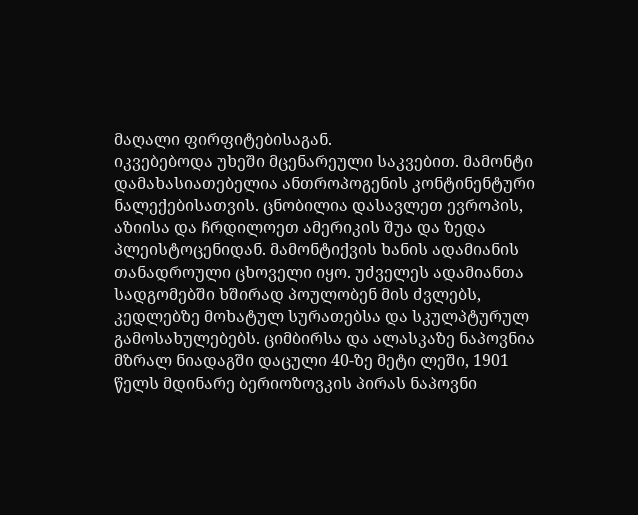მაღალი ფირფიტებისაგან.
იკვებებოდა უხეში მცენარეული საკვებით. მამონტი დამახასიათებელია ანთროპოგენის კონტინენტური ნალექებისათვის. ცნობილია დასავლეთ ევროპის, აზიისა და ჩრდილოეთ ამერიკის შუა და ზედა პლეისტოცენიდან. მამონტიქვის ხანის ადამიანის თანადროული ცხოველი იყო. უძველეს ადამიანთა სადგომებში ხშირად პოულობენ მის ძვლებს, კედლებზე მოხატულ სურათებსა და სკულპტურულ გამოსახულებებს. ციმბირსა და ალასკაზე ნაპოვნია მზრალ ნიადაგში დაცული 40-ზე მეტი ლეში, 1901 წელს მდინარე ბერიოზოვკის პირას ნაპოვნი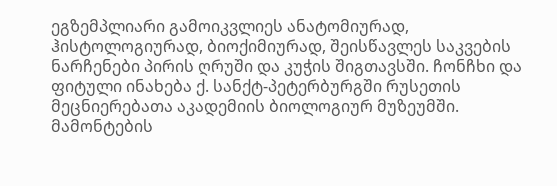ეგზემპლიარი გამოიკვლიეს ანატომიურად, ჰისტოლოგიურად, ბიოქიმიურად, შეისწავლეს საკვების ნარჩენები პირის ღრუში და კუჭის შიგთავსში. ჩონჩხი და ფიტული ინახება ქ. სანქტ-პეტერბურგში რუსეთის მეცნიერებათა აკადემიის ბიოლოგიურ მუზეუმში. მამონტების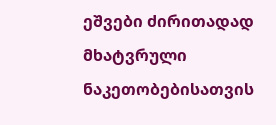ეშვები ძირითადად მხატვრული ნაკეთობებისათვის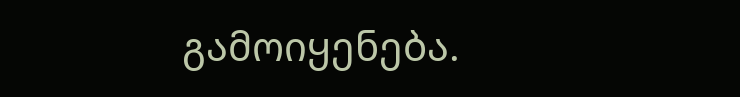გამოიყენება.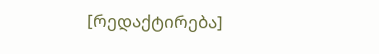[რედაქტირება]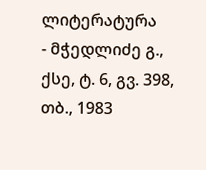ლიტერატურა
- მჭედლიძე გ., ქსე, ტ. 6, გვ. 398, თბ., 1983